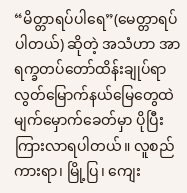“မိတ္တာရပ်ပါရေ”(မေတ္တာရပ်ပါတယ်) ဆိုတဲ့ အသံဟာ အာရက္ခတပ်တော်ထိန်းချုပ်ရာ လွတ်မြောက်နယ်မြေတွေထဲ မျက်မှောက်ခေတ်မှာ ပိုပြီးကြားလာရပါတယ်။ လူစည်ကားရာ၊ မြို့ပြ၊ ကျေး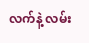လက်နဲ့ လမ်း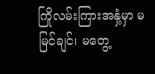ကြိုလမ်းကြားအနှံ့မှာ မမြင်ချင်၊ မတွေ့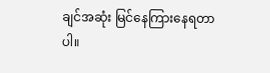ချင်အဆုံး မြင်နေကြားနေရတာပါ။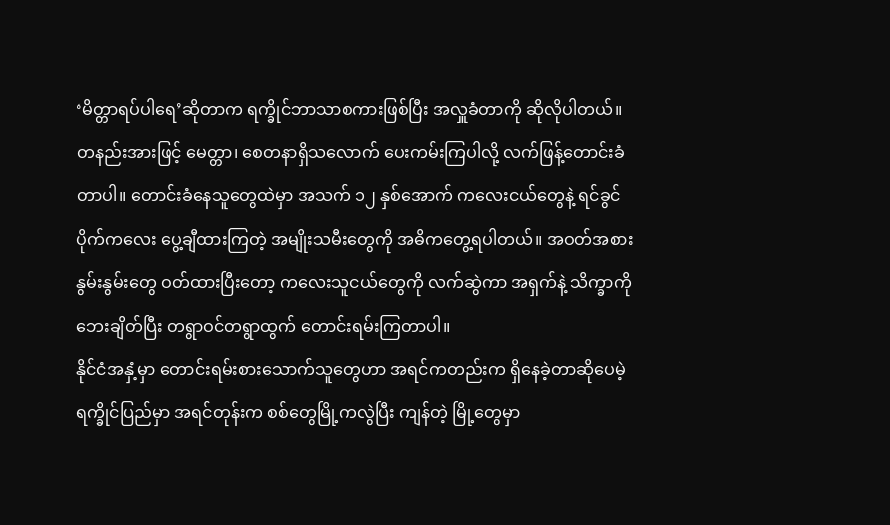‘မိတ္တာရပ်ပါရေ’ဆိုတာက ရက္ခိုင်ဘာသာစကားဖြစ်ပြီး အလှူခံတာကို ဆိုလိုပါတယ်။ တနည်းအားဖြင့် မေတ္တာ၊ စေတနာရှိသလောက် ပေးကမ်းကြပါလို့ လက်ဖြန့်တောင်းခံတာပါ။ တောင်းခံနေသူတွေထဲမှာ အသက် ၁၂ နှစ်အောက် ကလေးငယ်တွေနဲ့ ရင်ခွင်ပိုက်ကလေး ပွေ့ချီထားကြတဲ့ အမျိုးသမီးတွေကို အဓိကတွေ့ရပါတယ်။ အဝတ်အစားနွမ်းနွမ်းတွေ ဝတ်ထားပြီးတော့ ကလေးသူငယ်တွေကို လက်ဆွဲကာ အရှက်နဲ့ သိက္ခာကို ဘေးချိတ်ပြီး တရွာဝင်တရွာထွက် တောင်းရမ်းကြတာပါ။
နိုင်ငံအနှံ့မှာ တောင်းရမ်းစားသောက်သူတွေဟာ အရင်ကတည်းက ရှိနေခဲ့တာဆိုပေမဲ့ ရက္ခိုင်ပြည်မှာ အရင်တုန်းက စစ်တွေမြို့ကလွဲပြီး ကျန်တဲ့ မြို့တွေမှာ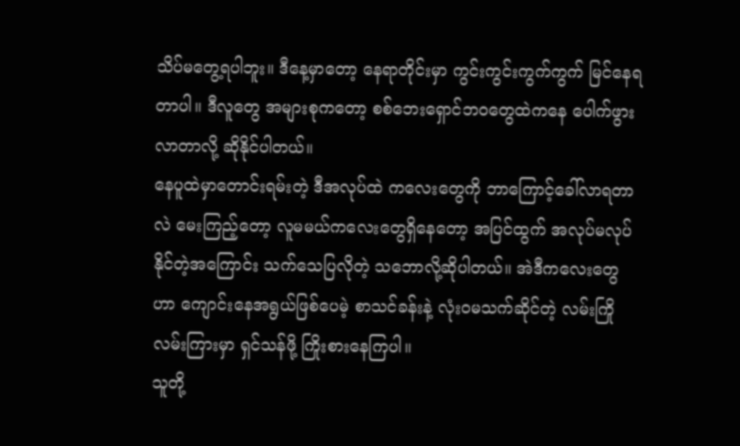သိပ်မတွေ့ရပါဘူး။ ဒီနေ့မှာတော့ နေရာတိုင်းမှာ ကွင်းကွင်းကွက်ကွက် မြင်နေရတာပါ။ ဒီလူတွေ အများစုကတော့ စစ်ဘေးရှောင်ဘဝတွေထဲကနေ ပေါက်ဖွားလာတာလို့ ဆိုနိုင်ပါတယ်။
နေပူထဲမှာတောင်းရမ်းတဲ့ ဒီအလုပ်ထဲ ကလေးတွေကို ဘာကြောင့်ခေါ်လာရတာလဲ မေးကြည့်တော့ လူမမယ်ကလေးတွေရှိနေတော့ အပြင်ထွက် အလုပ်မလုပ်နိုင်တဲ့အကြောင်း သက်သေပြလိုတဲ့ သဘောလို့ဆိုပါတယ်။ အဲဒီကလေးတွေဟာ ကျောင်းနေအရွယ်ဖြစ်ပေမဲ့ စာသင်ခန်းနဲ့ လုံးဝမသက်ဆိုင်တဲ့ လမ်းကြိုလမ်းကြားမှာ ရှင်သန်ဖို့ ကြိုးစားနေကြပါ။
သူတို့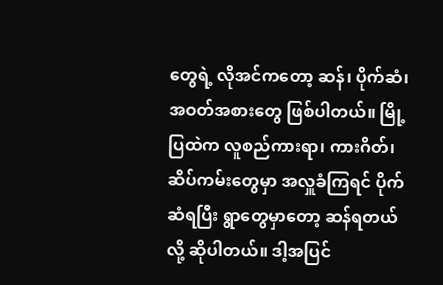တွေရဲ့ လိုအင်ကတော့ ဆန်၊ ပိုက်ဆံ၊ အဝတ်အစားတွေ ဖြစ်ပါတယ်။ မြို့ပြထဲက လူစည်ကားရာ၊ ကားဂိတ်၊ ဆိပ်ကမ်းတွေမှာ အလှူခံကြရင် ပိုက်ဆံရပြီး ရွာတွေမှာတော့ ဆန်ရတယ်လို့ ဆိုပါတယ်။ ဒါ့အပြင်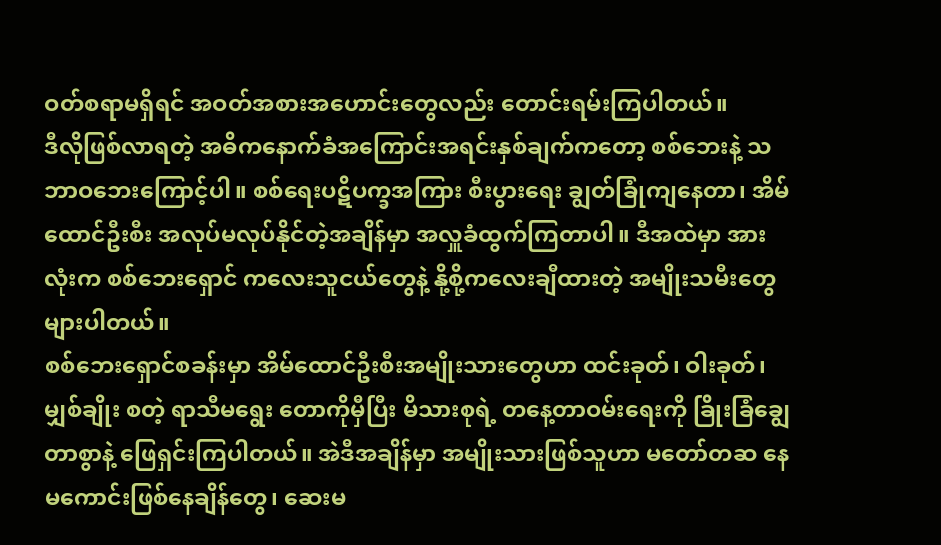ဝတ်စရာမရှိရင် အဝတ်အစားအဟောင်းတွေလည်း တောင်းရမ်းကြပါတယ်။
ဒီလိုဖြစ်လာရတဲ့ အဓိကနောက်ခံအကြောင်းအရင်းနှစ်ချက်ကတော့ စစ်ဘေးနဲ့ သဘာဝဘေးကြောင့်ပါ။ စစ်ရေးပဋိပက္ခအကြား စီးပွားရေး ချွတ်ခြုံကျနေတာ၊ အိမ်ထောင်ဦးစီး အလုပ်မလုပ်နိုင်တဲ့အချိန်မှာ အလှူခံထွက်ကြတာပါ။ ဒီအထဲမှာ အားလုံးက စစ်ဘေးရှောင် ကလေးသူငယ်တွေနဲ့ နို့စို့ကလေးချီထားတဲ့ အမျိုးသမီးတွေ များပါတယ်။
စစ်ဘေးရှောင်စခန်းမှာ အိမ်ထောင်ဦးစီးအမျိုးသားတွေဟာ ထင်းခုတ်၊ ဝါးခုတ်၊ မျှစ်ချိုး စတဲ့ ရာသီမရွေး တောကိုမှီပြီး မိသားစုရဲ့ တနေ့တာဝမ်းရေးကို ခြိုးခြံချွေတာစွာနဲ့ ဖြေရှင်းကြပါတယ်။ အဲဒီအချိန်မှာ အမျိုးသားဖြစ်သူဟာ မတော်တဆ နေမကောင်းဖြစ်နေချိန်တွေ၊ ဆေးမ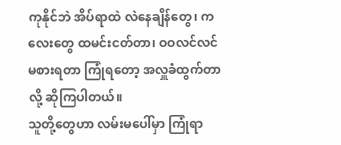ကုနိုင်ဘဲ အိပ်ရာထဲ လဲနေချိန်တွေ၊ ကလေးတွေ ထမင်းငတ်တာ၊ ဝဝလင်လင် မစားရတာ ကြုံရတော့ အလှူခံထွက်တာလို့ ဆိုကြပါတယ်။
သူတို့တွေဟာ လမ်းမပေါ်မှာ ကြုံရာ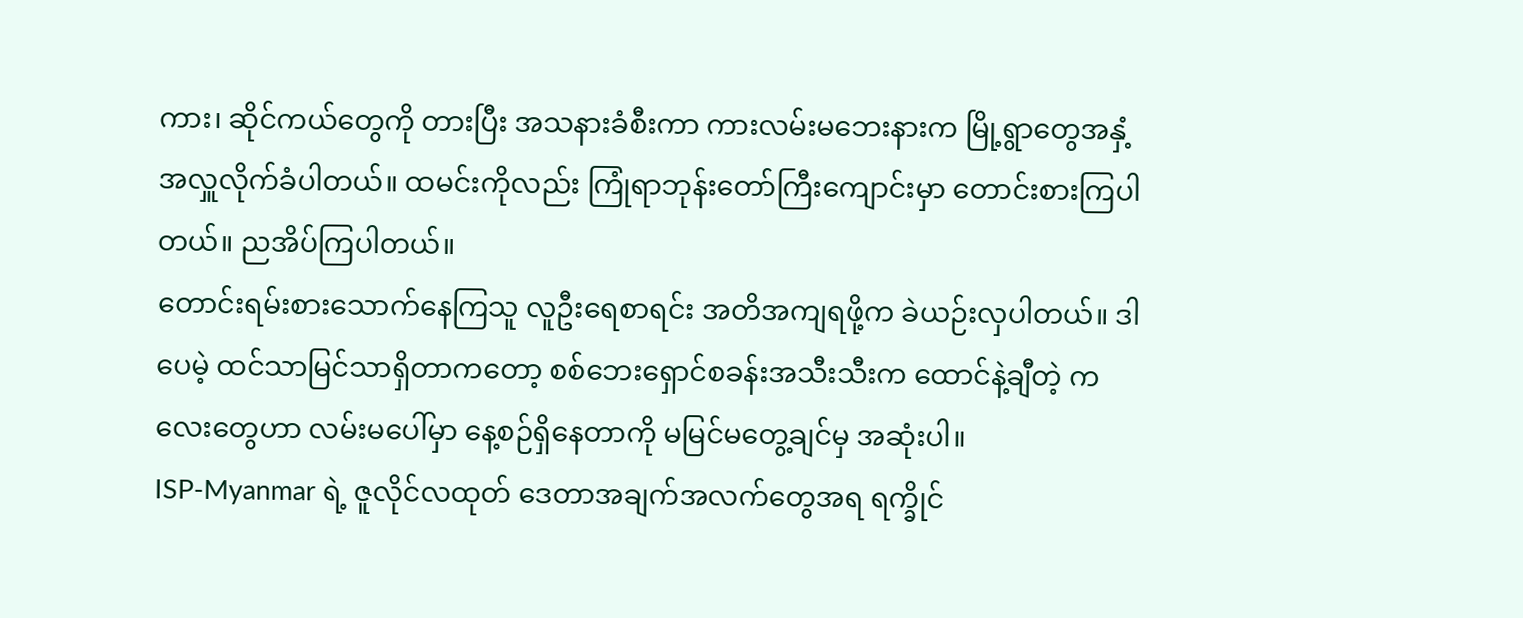ကား၊ ဆိုင်ကယ်တွေကို တားပြီး အသနားခံစီးကာ ကားလမ်းမဘေးနားက မြို့ရွာတွေအနှံ့ အလှူလိုက်ခံပါတယ်။ ထမင်းကိုလည်း ကြုံရာဘုန်းတော်ကြီးကျောင်းမှာ တောင်းစားကြပါတယ်။ ညအိပ်ကြပါတယ်။
တောင်းရမ်းစားသောက်နေကြသူ လူဦးရေစာရင်း အတိအကျရဖို့က ခဲယဉ်းလှပါတယ်။ ဒါပေမဲ့ ထင်သာမြင်သာရှိတာကတော့ စစ်ဘေးရှောင်စခန်းအသီးသီးက ထောင်နဲ့ချီတဲ့ ကလေးတွေဟာ လမ်းမပေါ်မှာ နေ့စဉ်ရှိနေတာကို မမြင်မတွေ့ချင်မှ အဆုံးပါ။
ISP-Myanmar ရဲ့ ဇူလိုင်လထုတ် ဒေတာအချက်အလက်တွေအရ ရက္ခိုင်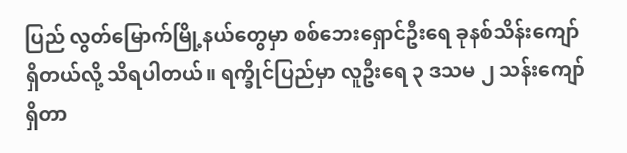ပြည် လွတ်မြောက်မြို့နယ်တွေမှာ စစ်ဘေးရှောင်ဦးရေ ခုနစ်သိန်းကျော် ရှိတယ်လို့ သိရပါတယ်။ ရက္ခိုင်ပြည်မှာ လူဦးရေ ၃ ဒသမ ၂ သန်းကျော်ရှိတာ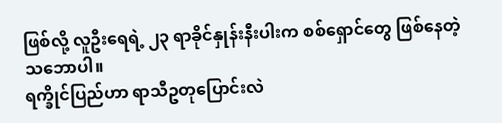ဖြစ်လို့ လူဦးရေရဲ့ ၂၃ ရာခိုင်နှုန်းနီးပါးက စစ်ရှောင်တွေ ဖြစ်နေတဲ့သဘောပါ။
ရက္ခိုင်ပြည်ဟာ ရာသီဥတုပြောင်းလဲ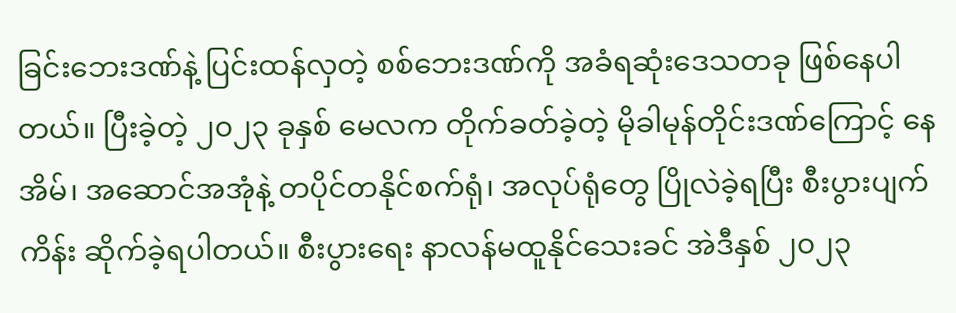ခြင်းဘေးဒဏ်နဲ့ ပြင်းထန်လှတဲ့ စစ်ဘေးဒဏ်ကို အခံရဆုံးဒေသတခု ဖြစ်နေပါတယ်။ ပြီးခဲ့တဲ့ ၂၀၂၃ ခုနှစ် မေလက တိုက်ခတ်ခဲ့တဲ့ မိုခါမုန်တိုင်းဒဏ်ကြောင့် နေအိမ်၊ အဆောင်အအုံနဲ့ တပိုင်တနိုင်စက်ရုံ၊ အလုပ်ရုံတွေ ပြိုလဲခဲ့ရပြီး စီးပွားပျက်ကိန်း ဆိုက်ခဲ့ရပါတယ်။ စီးပွားရေး နာလန်မထူနိုင်သေးခင် အဲဒီနှစ် ၂၀၂၃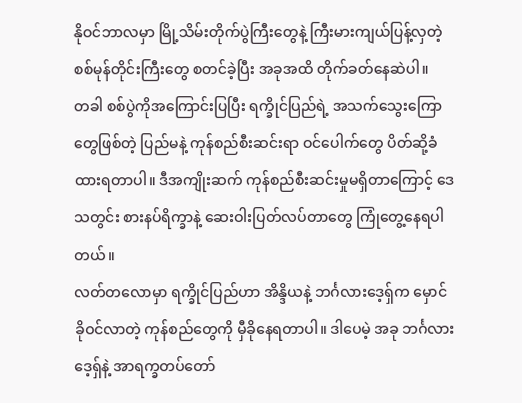နိုဝင်ဘာလမှာ မြို့သိမ်းတိုက်ပွဲကြီးတွေနဲ့ ကြီးမားကျယ်ပြန့်လှတဲ့ စစ်မုန်တိုင်းကြီးတွေ စတင်ခဲ့ပြီး အခုအထိ တိုက်ခတ်နေဆဲပါ။
တခါ စစ်ပွဲကိုအကြောင်းပြပြီး ရက္ခိုင်ပြည်ရဲ့ အသက်သွေးကြောတွေဖြစ်တဲ့ ပြည်မနဲ့ ကုန်စည်စီးဆင်းရာ ဝင်ပေါက်တွေ ပိတ်ဆို့ခံထားရတာပါ။ ဒီအကျိုးဆက် ကုန်စည်စီးဆင်းမှုမရှိတာကြောင့် ဒေသတွင်း စားနပ်ရိက္ခာနဲ့ ဆေးဝါးပြတ်လပ်တာတွေ ကြုံတွေ့နေရပါတယ်။
လတ်တလောမှာ ရက္ခိုင်ပြည်ဟာ အိန္ဒိယနဲ့ ဘင်္ဂလားဒေ့ရှ်က မှောင်ခိုဝင်လာတဲ့ ကုန်စည်တွေကို မှီခိုနေရတာပါ။ ဒါပေမဲ့ အခု ဘင်္ဂလားဒေ့ရှ်နဲ့ အာရက္ခတပ်တော်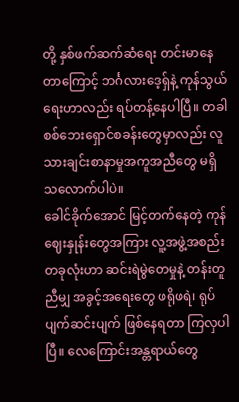တို့ နှစ်ဖက်ဆက်ဆံရေး တင်းမာနေတာကြောင့် ဘင်္ဂလားဒေ့ရှ်နဲ့ ကုန်သွယ်ရေးဟာလည်း ရပ်တန့်နေပါပြီ။ တခါ စစ်ဘေးရှောင်စခန်းတွေမှာလည်း လူသားချင်းစာနာမှုအကူအညီတွေ မရှိသလောက်ပါပဲ။
ခေါင်ခိုက်အောင် မြင့်တက်နေတဲ့ ကုန်ဈေးနှုန်းတွေအကြား လူ့အဖွဲ့အစည်းတခုလုံးဟာ ဆင်းရဲမွဲတေမှုနဲ့ တန်းတူညီမျှ အခွင့်အရေးတွေ ဖရိုဖရဲ၊ ရုပ်ပျက်ဆင်းပျက် ဖြစ်နေရတာ ကြလှပါပြီ။ လေကြောင်းအန္တရာယ်တွေ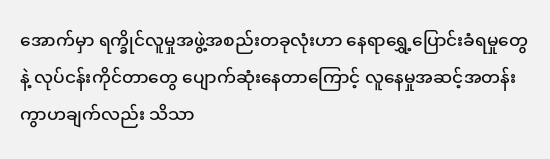အောက်မှာ ရက္ခိုင်လူမှုအဖွဲ့အစည်းတခုလုံးဟာ နေရာရွှေ့ပြောင်းခံရမှုတွေနဲ့ လုပ်ငန်းကိုင်တာတွေ ပျောက်ဆုံးနေတာကြောင့် လူနေမှုအဆင့်အတန်းကွာဟချက်လည်း သိသာ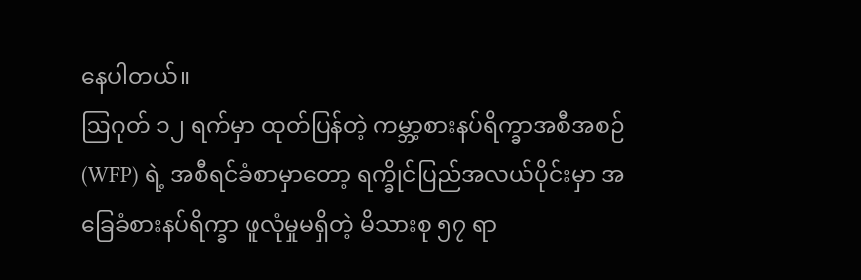နေပါတယ်။
ဩဂုတ် ၁၂ ရက်မှာ ထုတ်ပြန်တဲ့ ကမ္ဘာ့စားနပ်ရိက္ခာအစီအစဉ် (WFP) ရဲ့ အစီရင်ခံစာမှာတော့ ရက္ခိုင်ပြည်အလယ်ပိုင်းမှာ အခြေခံစားနပ်ရိက္ခာ ဖူလုံမှုမရှိတဲ့ မိသားစု ၅၇ ရာ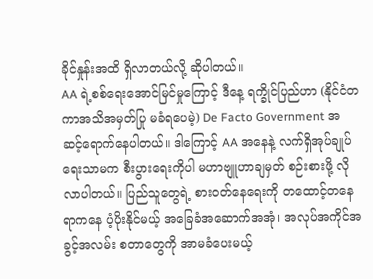ခိုင်နှုန်းအထိ ရှိလာတယ်လို့ ဆိုပါတယ်။
AA ရဲ့စစ်ရေးအောင်မြင်မှုကြောင့် ဒီနေ့ ရက္ခိုင်ပြည်ဟာ (နိုင်ငံတကာအသိအမှတ်ပြု မခံရပေမဲ့) De Facto Government အဆင့်ရောက်နေပါတယ်။ ဒါကြောင့် AA အနေနဲ့ လက်ရှိအုပ်ချုပ်ရေးသာမက စီးပွားရေးကိုပါ မဟာဗျူဟာချမှတ် စဉ်းစားဖို့ လိုလာပါတယ်။ ပြည်သူတွေရဲ့ စားဝတ်နေရေးကို တထောင့်တနေရာကနေ ပံ့ပိုးနိုင်မယ့် အခြေခံအဆောက်အအုံ၊ အလုပ်အကိုင်အခွင့်အလမ်း စတာတွေကို အာမခံပေးမယ့်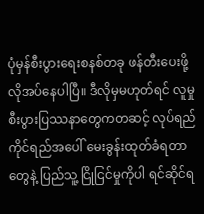ပုံမှန်စီးပွားရေးစနစ်တခု ဖန်တီးပေးဖို့ လိုအပ်နေပါပြီ။ ဒီလိုမှမဟုတ်ရင် လူမှုစီးပွားပြဿနာတွေကတဆင့် လုပ်ရည်ကိုင်ရည်အပေါ် မေးခွန်းထုတ်ခံရတာတွေနဲ့ ပြည်သူ့ ငြိုငြင်မှုကိုပါ ရင်ဆိုင်ရ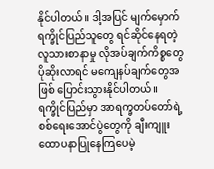နိုင်ပါတယ်။ ဒါ့အပြင် မျက်မှောက်ရက္ခိုင်ပြည်သူတွေ ရင်ဆိုင်နေရတဲ့ လူသားစာနာမှု လိုအပ်ချက်ကိစ္စတွေ ပိုဆိုးလာရင် မကျေနပ်ချက်တွေအဖြစ် ပြောင်းသွားနိုင်ပါတယ်။
ရက္ခိုင်ပြည်မှာ အာရက္ခတပ်တော်ရဲ့ စစ်ရေးအောင်ပွဲတွေကို ချီးကျူးထောပနာပြုနေကြပေမဲ့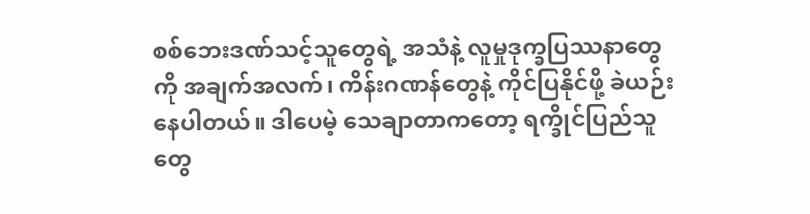စစ်ဘေးဒဏ်သင့်သူတွေရဲ့ အသံနဲ့ လူမှုဒုက္ခပြဿနာတွေကို အချက်အလက်၊ ကိန်းဂဏန်တွေနဲ့ ကိုင်ပြနိုင်ဖို့ ခဲယဉ်းနေပါတယ်။ ဒါပေမဲ့ သေချာတာကတော့ ရက္ခိုင်ပြည်သူတွေ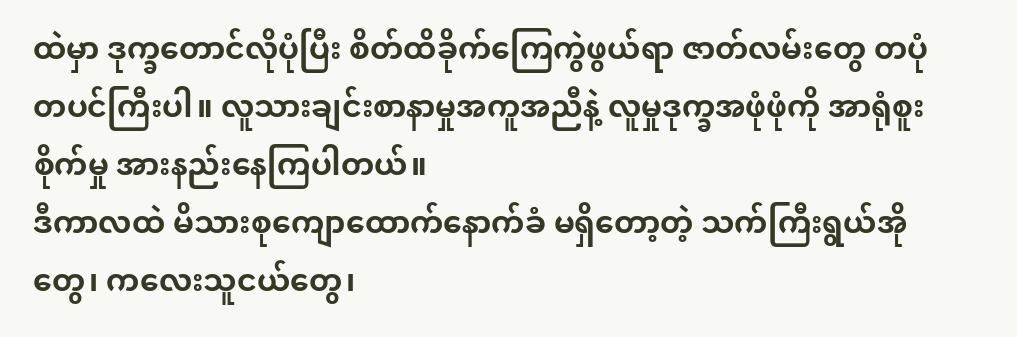ထဲမှာ ဒုက္ခတောင်လိုပုံပြီး စိတ်ထိခိုက်ကြေကွဲဖွယ်ရာ ဇာတ်လမ်းတွေ တပုံတပင်ကြီးပါ။ လူသားချင်းစာနာမှုအကူအညီနဲ့ လူမှုဒုက္ခအဖုံဖုံကို အာရုံစူးစိုက်မှု အားနည်းနေကြပါတယ်။
ဒီကာလထဲ မိသားစုကျောထောက်နောက်ခံ မရှိတော့တဲ့ သက်ကြီးရွယ်အိုတွေ၊ ကလေးသူငယ်တွေ၊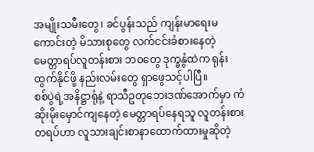အမျိုးသမီးတွေ၊ ခင်ပွန်းသည် ကျန်းမာရေးမကောင်းတဲ့ မိသားစုတွေ လက်ငင်းခံစားနေတဲ့ မေတ္တာရပ်လူတန်းစား ဘဝတွေ ဒုက္ခနွံထဲက ရုန်းထွက်နိုင်ဖို့ နည်းလမ်းတွေ ရှာဖွေသင့်ပါပြီ။
စစ်ပွဲရဲ့အနိဋ္ဌာရုံနဲ့ ရာသီဥတုဘေးဒဏ်အောက်မှာ ကံဆိုးမိုးမှောင်ကျနေတဲ့ မေတ္တာရပ်နေရသူ လူတန်းစားတရပ်ဟာ လူသားချင်းစာနာထောက်ထားမှုဆိုတဲ့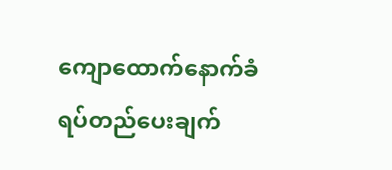ကျောထောက်နောက်ခံ ရပ်တည်ပေးချက်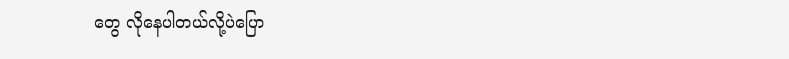တွေ လိုနေပါတယ်လို့ပဲပြော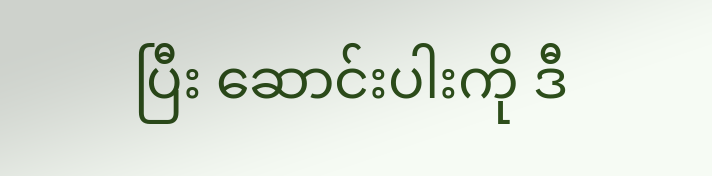ပြီး ဆောင်းပါးကို ဒီ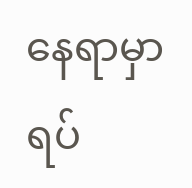နေရာမှာ ရပ်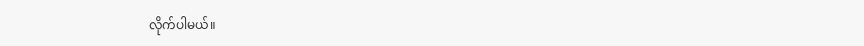လိုက်ပါမယ်။